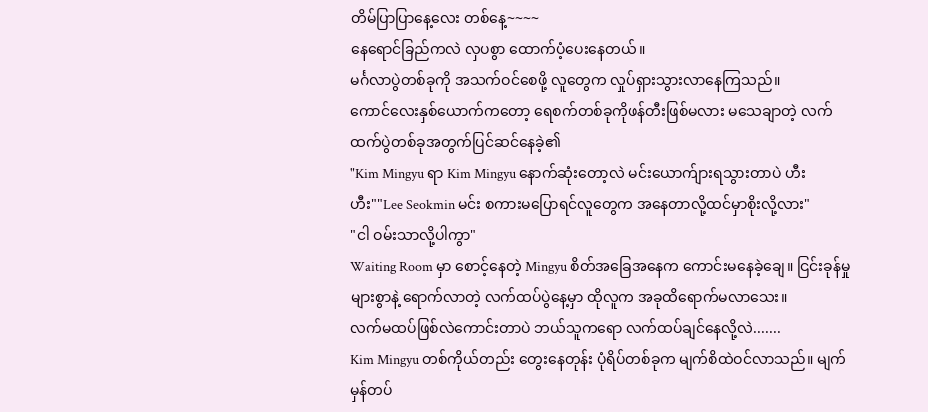တိမ်ပြာပြာနေ့လေး တစ်နေ့~~~~
နေရောင်ခြည်ကလဲ လှပစွာ ထောက်ပံ့ပေးနေတယ်။
မင်္ဂလာပွဲတစ်ခုကို အသက်ဝင်စေဖို့ လူတွေက လှုပ်ရှားသွားလာနေကြသည်။
ကောင်လေးနှစ်ယောက်ကတော့ ရေစက်တစ်ခုကိုဖန်တီးဖြစ်မလား မသေချာတဲ့ လက်ထက်ပွဲတစ်ခုအတွက်ပြင်ဆင်နေခဲ့၏
"Kim Mingyu ရာ Kim Mingyu နောက်ဆုံးတော့လဲ မင်းယောက်ျားရသွားတာပဲ ဟီးဟီး""Lee Seokmin မင်း စကားမပြောရင်လူတွေက အနေတာလို့ထင်မှာစိုးလို့လား"
"ငါ ဝမ်းသာလို့ပါကွာ"
Waiting Room မှာ စောင့်နေတဲ့ Mingyu စိတ်အခြေအနေက ကောင်းမနေခဲ့ချေ။ ငြင်းခုန်မှုများစွာနဲ့ ရောက်လာတဲ့ လက်ထပ်ပွဲနေ့မှာ ထိုလူက အခုထိရောက်မလာသေး။
လက်မထပ်ဖြစ်လဲကောင်းတာပဲ ဘယ်သူကရော လက်ထပ်ချင်နေလို့လဲ.......
Kim Mingyu တစ်ကိုယ်တည်း တွေးနေတုန်း ပုံရိပ်တစ်ခုက မျက်စိထဲဝင်လာသည်။ မျက်မှန်တပ်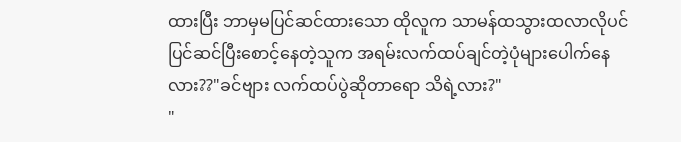ထားပြီး ဘာမှမပြင်ဆင်ထားသော ထိုလူက သာမန်ထသွားထလာလိုပင် ပြင်ဆင်ပြီးစောင့်နေတဲ့သူက အရမ်းလက်ထပ်ချင်တဲ့ပုံများပေါက်နေလား??"ခင်ဗျား လက်ထပ်ပွဲဆိုတာရော သိရဲ့လား?"
"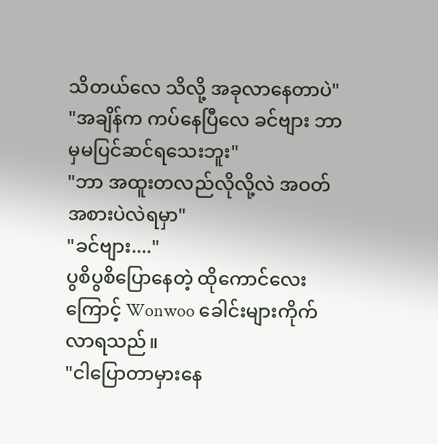သိတယ်လေ သိလို့ အခုလာနေတာပဲ"
"အချိန်က ကပ်နေပြီလေ ခင်ဗျား ဘာမှမပြင်ဆင်ရသေးဘူး"
"ဘာ အထူးတလည်လိုလို့လဲ အဝတ်အစားပဲလဲရမှာ"
"ခင်ဗျား...."
ပွစိပွစိပြောနေတဲ့ ထိုကောင်လေးကြောင့် Wonwoo ခေါင်းများကိုက်လာရသည်။
"ငါပြောတာမှားနေ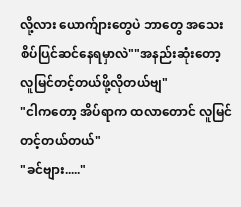လို့လား ယောက်ျားတွေပဲ ဘာတွေ အသေးစိပ်ပြင်ဆင်နေရမှာလဲ""အနည်းဆုံးတော့ လူမြင်တင့်တယ်ဖို့လိုတယ်ဗျ"
"ငါကတော့ အိပ်ရာက ထလာတောင် လူမြင်တင့်တယ်တယ်"
"ခင်ဗျား....."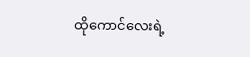ထိုကောင်လေးရဲ့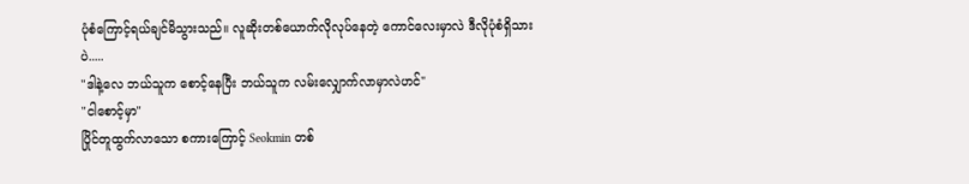ပုံစံကြောင့်ရယ်ချင်မိသွားသည်။ လူဆိုးတစ်ယောက်လိုလုပ်နေတဲ့ ကောင်လေးမှာလဲ ဒီလိုပုံစံရှိသားပဲ.....
"ဒါနဲ့လေ ဘယ်သူက စောင့်နေပြီး ဘယ်သူက လမ်းလျှောက်လာမှာလဲဟင်"
"ငါစောင့်မှာ"
ပြိုင်တူထွက်လာသော စကားကြောင့် Seokmin တစ်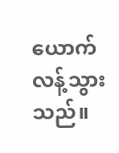ယောက် လန့်သွားသည်။